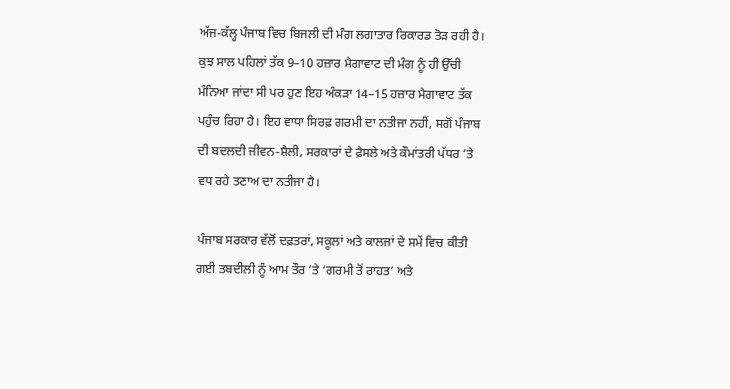ਅੱਜ-ਕੱਲ੍ਹ ਪੰਜਾਬ ਵਿਚ ਬਿਜਲੀ ਦੀ ਮੰਗ ਲਗਾਤਾਰ ਰਿਕਾਰਡ ਤੋੜ ਰਹੀ ਹੈ। ਕੁਝ ਸਾਲ ਪਹਿਲਾਂ ਤੱਕ 9–10 ਹਜ਼ਾਰ ਮੈਗਾਵਾਟ ਦੀ ਮੰਗ ਨੂੰ ਹੀ ਉੱਚੀ ਮੰਨਿਆ ਜਾਂਦਾ ਸੀ ਪਰ ਹੁਣ ਇਹ ਅੰਕੜਾ 14–15 ਹਜ਼ਾਰ ਮੈਗਾਵਾਟ ਤੱਕ ਪਹੁੰਚ ਰਿਹਾ ਹੈ। ਇਹ ਵਾਧਾ ਸਿਰਫ਼ ਗਰਮੀ ਦਾ ਨਤੀਜਾ ਨਹੀਂ, ਸਗੋਂ ਪੰਜਾਬ ਦੀ ਬਦਲਦੀ ਜੀਵਨ-ਸ਼ੈਲੀ, ਸਰਕਾਰਾਂ ਦੇ ਫ਼ੈਸਲੇ ਅਤੇ ਕੌਮਾਂਤਰੀ ਪੱਧਰ ’ਤੇ ਵਧ ਰਹੇ ਤਣਾਅ ਦਾ ਨਤੀਜਾ ਹੈ।

ਪੰਜਾਬ ਸਰਕਾਰ ਵੱਲੋਂ ਦਫ਼ਤਰਾਂ, ਸਕੂਲਾਂ ਅਤੇ ਕਾਲਜਾਂ ਦੇ ਸਮੇਂ ਵਿਚ ਕੀਤੀ ਗਈ ਤਬਦੀਲੀ ਨੂੰ ਆਮ ਤੌਰ ’ਤੇ ‘ਗਰਮੀ ਤੋਂ ਰਾਹਤ’ ਅਤੇ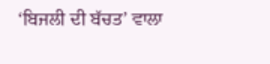‘ਬਿਜਲੀ ਦੀ ਬੱਚਤ’ ਵਾਲਾ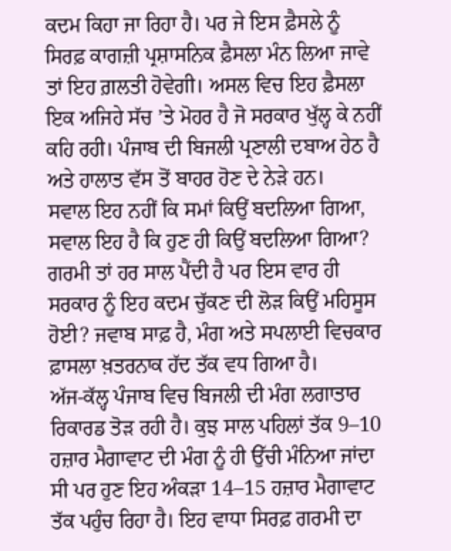ਕਦਮ ਕਿਹਾ ਜਾ ਰਿਹਾ ਹੈ। ਪਰ ਜੇ ਇਸ ਫ਼ੈਸਲੇ ਨੂੰ ਸਿਰਫ਼ ਕਾਗਜ਼ੀ ਪ੍ਰਸ਼ਾਸਨਿਕ ਫ਼ੈਸਲਾ ਮੰਨ ਲਿਆ ਜਾਵੇ ਤਾਂ ਇਹ ਗ਼ਲਤੀ ਹੋਵੇਗੀ। ਅਸਲ ਵਿਚ ਇਹ ਫ਼ੈਸਲਾ ਇਕ ਅਜਿਹੇ ਸੱਚ ’ਤੇ ਮੋਹਰ ਹੈ ਜੋ ਸਰਕਾਰ ਖੁੱਲ੍ਹ ਕੇ ਨਹੀਂ ਕਹਿ ਰਹੀ। ਪੰਜਾਬ ਦੀ ਬਿਜਲੀ ਪ੍ਰਣਾਲੀ ਦਬਾਅ ਹੇਠ ਹੈ ਅਤੇ ਹਾਲਾਤ ਵੱਸ ਤੋਂ ਬਾਹਰ ਹੋਣ ਦੇ ਨੇੜੇ ਹਨ।
ਸਵਾਲ ਇਹ ਨਹੀਂ ਕਿ ਸਮਾਂ ਕਿਉਂ ਬਦਲਿਆ ਗਿਆ, ਸਵਾਲ ਇਹ ਹੈ ਕਿ ਹੁਣ ਹੀ ਕਿਉਂ ਬਦਲਿਆ ਗਿਆ? ਗਰਮੀ ਤਾਂ ਹਰ ਸਾਲ ਪੈਂਦੀ ਹੈ ਪਰ ਇਸ ਵਾਰ ਹੀ ਸਰਕਾਰ ਨੂੰ ਇਹ ਕਦਮ ਚੁੱਕਣ ਦੀ ਲੋੜ ਕਿਉਂ ਮਹਿਸੂਸ ਹੋਈ? ਜਵਾਬ ਸਾਫ਼ ਹੈ, ਮੰਗ ਅਤੇ ਸਪਲਾਈ ਵਿਚਕਾਰ ਫ਼ਾਸਲਾ ਖ਼ਤਰਨਾਕ ਹੱਦ ਤੱਕ ਵਧ ਗਿਆ ਹੈ।
ਅੱਜ-ਕੱਲ੍ਹ ਪੰਜਾਬ ਵਿਚ ਬਿਜਲੀ ਦੀ ਮੰਗ ਲਗਾਤਾਰ ਰਿਕਾਰਡ ਤੋੜ ਰਹੀ ਹੈ। ਕੁਝ ਸਾਲ ਪਹਿਲਾਂ ਤੱਕ 9–10 ਹਜ਼ਾਰ ਮੈਗਾਵਾਟ ਦੀ ਮੰਗ ਨੂੰ ਹੀ ਉੱਚੀ ਮੰਨਿਆ ਜਾਂਦਾ ਸੀ ਪਰ ਹੁਣ ਇਹ ਅੰਕੜਾ 14–15 ਹਜ਼ਾਰ ਮੈਗਾਵਾਟ ਤੱਕ ਪਹੁੰਚ ਰਿਹਾ ਹੈ। ਇਹ ਵਾਧਾ ਸਿਰਫ਼ ਗਰਮੀ ਦਾ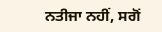ਨਤੀਜਾ ਨਹੀਂ, ਸਗੋਂ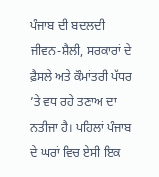ਪੰਜਾਬ ਦੀ ਬਦਲਦੀ ਜੀਵਨ-ਸ਼ੈਲੀ, ਸਰਕਾਰਾਂ ਦੇ ਫ਼ੈਸਲੇ ਅਤੇ ਕੌਮਾਂਤਰੀ ਪੱਧਰ ’ਤੇ ਵਧ ਰਹੇ ਤਣਾਅ ਦਾ ਨਤੀਜਾ ਹੈ। ਪਹਿਲਾਂ ਪੰਜਾਬ ਦੇ ਘਰਾਂ ਵਿਚ ਏਸੀ ਇਕ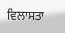ਵਿਲਾਸਤਾ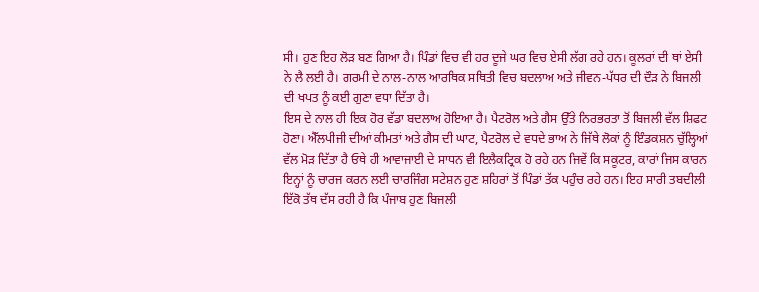ਸੀ। ਹੁਣ ਇਹ ਲੋੜ ਬਣ ਗਿਆ ਹੈ। ਪਿੰਡਾਂ ਵਿਚ ਵੀ ਹਰ ਦੂਜੇ ਘਰ ਵਿਚ ਏਸੀ ਲੱਗ ਰਹੇ ਹਨ। ਕੂਲਰਾਂ ਦੀ ਥਾਂ ਏਸੀ ਨੇ ਲੈ ਲਈ ਹੈ। ਗਰਮੀ ਦੇ ਨਾਲ-ਨਾਲ ਆਰਥਿਕ ਸਥਿਤੀ ਵਿਚ ਬਦਲਾਅ ਅਤੇ ਜੀਵਨ-ਪੱਧਰ ਦੀ ਦੌੜ ਨੇ ਬਿਜਲੀ ਦੀ ਖਪਤ ਨੂੰ ਕਈ ਗੁਣਾ ਵਧਾ ਦਿੱਤਾ ਹੈ।
ਇਸ ਦੇ ਨਾਲ ਹੀ ਇਕ ਹੋਰ ਵੱਡਾ ਬਦਲਾਅ ਹੋਇਆ ਹੈ। ਪੈਟਰੋਲ ਅਤੇ ਗੈਸ ਉੱਤੇ ਨਿਰਭਰਤਾ ਤੋਂ ਬਿਜਲੀ ਵੱਲ ਸ਼ਿਫਟ ਹੋਣਾ। ਐੱਲਪੀਜੀ ਦੀਆਂ ਕੀਮਤਾਂ ਅਤੇ ਗੈਸ ਦੀ ਘਾਟ, ਪੈਟਰੋਲ ਦੇ ਵਧਦੇ ਭਾਅ ਨੇ ਜਿੱਥੇ ਲੋਕਾਂ ਨੂੰ ਇੰਡਕਸ਼ਨ ਚੁੱਲ੍ਹਿਆਂ ਵੱਲ ਮੋੜ ਦਿੱਤਾ ਹੈ ਓਥੇ ਹੀ ਆਵਾਜਾਈ ਦੇ ਸਾਧਨ ਵੀ ਇਲੈਕਟ੍ਰਿਕ ਹੋ ਰਹੇ ਹਨ ਜਿਵੇਂ ਕਿ ਸਕੂਟਰ, ਕਾਰਾਂ ਜਿਸ ਕਾਰਨ ਇਨ੍ਹਾਂ ਨੂੰ ਚਾਰਜ ਕਰਨ ਲਈ ਚਾਰਜਿੰਗ ਸਟੇਸ਼ਨ ਹੁਣ ਸ਼ਹਿਰਾਂ ਤੋਂ ਪਿੰਡਾਂ ਤੱਕ ਪਹੁੰਚ ਰਹੇ ਹਨ। ਇਹ ਸਾਰੀ ਤਬਦੀਲੀ ਇੱਕੋ ਤੱਥ ਦੱਸ ਰਹੀ ਹੈ ਕਿ ਪੰਜਾਬ ਹੁਣ ਬਿਜਲੀ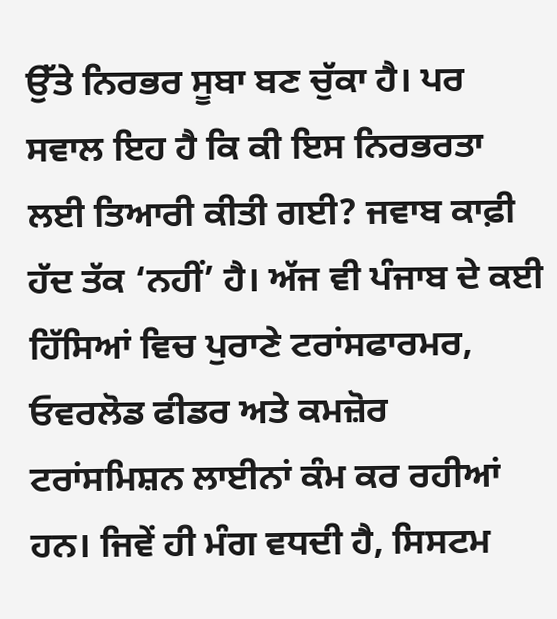ਉੱਤੇ ਨਿਰਭਰ ਸੂਬਾ ਬਣ ਚੁੱਕਾ ਹੈ। ਪਰ ਸਵਾਲ ਇਹ ਹੈ ਕਿ ਕੀ ਇਸ ਨਿਰਭਰਤਾ ਲਈ ਤਿਆਰੀ ਕੀਤੀ ਗਈ? ਜਵਾਬ ਕਾਫ਼ੀ ਹੱਦ ਤੱਕ ‘ਨਹੀਂ’ ਹੈ। ਅੱਜ ਵੀ ਪੰਜਾਬ ਦੇ ਕਈ ਹਿੱਸਿਆਂ ਵਿਚ ਪੁਰਾਣੇ ਟਰਾਂਸਫਾਰਮਰ, ਓਵਰਲੋਡ ਫੀਡਰ ਅਤੇ ਕਮਜ਼ੋਰ ਟਰਾਂਸਮਿਸ਼ਨ ਲਾਈਨਾਂ ਕੰਮ ਕਰ ਰਹੀਆਂ ਹਨ। ਜਿਵੇਂ ਹੀ ਮੰਗ ਵਧਦੀ ਹੈ, ਸਿਸਟਮ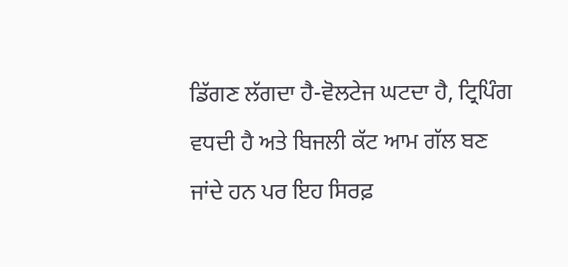ਡਿੱਗਣ ਲੱਗਦਾ ਹੈ-ਵੋਲਟੇਜ ਘਟਦਾ ਹੈ, ਟ੍ਰਿਪਿੰਗ ਵਧਦੀ ਹੈ ਅਤੇ ਬਿਜਲੀ ਕੱਟ ਆਮ ਗੱਲ ਬਣ ਜਾਂਦੇ ਹਨ ਪਰ ਇਹ ਸਿਰਫ਼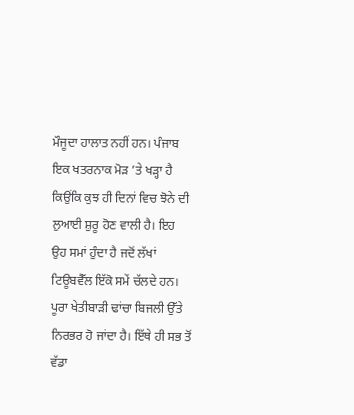ਮੌਜੂਦਾ ਹਾਲਾਤ ਨਹੀਂ ਹਨ। ਪੰਜਾਬ ਇਕ ਖਤਰਨਾਕ ਮੋੜ ’ਤੇ ਖੜ੍ਹਾ ਹੈ ਕਿਉਂਕਿ ਕੁਝ ਹੀ ਦਿਨਾਂ ਵਿਚ ਝੋਨੇ ਦੀ ਲੁਆਈ ਸ਼ੁਰੂ ਹੋਣ ਵਾਲੀ ਹੈ। ਇਹ ਉਹ ਸਮਾਂ ਹੁੰਦਾ ਹੈ ਜਦੋਂ ਲੱਖਾਂ ਟਿਊਬਵੈੱਲ ਇੱਕੋ ਸਮੇਂ ਚੱਲਦੇ ਹਨ। ਪੂਰਾ ਖੇਤੀਬਾੜੀ ਢਾਂਚਾ ਬਿਜਲੀ ਉੱਤੇ ਨਿਰਭਰ ਹੋ ਜਾਂਦਾ ਹੈ। ਇੱਥੇ ਹੀ ਸਭ ਤੋਂ ਵੱਡਾ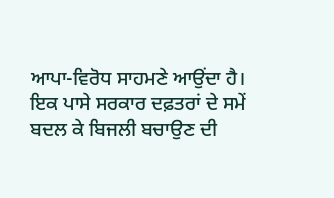ਆਪਾ-ਵਿਰੋਧ ਸਾਹਮਣੇ ਆਉਂਦਾ ਹੈ। ਇਕ ਪਾਸੇ ਸਰਕਾਰ ਦਫ਼ਤਰਾਂ ਦੇ ਸਮੇਂ ਬਦਲ ਕੇ ਬਿਜਲੀ ਬਚਾਉਣ ਦੀ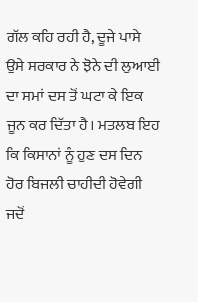ਗੱਲ ਕਹਿ ਰਹੀ ਹੈ, ਦੂਜੇ ਪਾਸੇ ਉਸੇ ਸਰਕਾਰ ਨੇ ਝੋਨੇ ਦੀ ਲੁਆਈ ਦਾ ਸਮਾਂ ਦਸ ਤੋਂ ਘਟਾ ਕੇ ਇਕ ਜੂਨ ਕਰ ਦਿੱਤਾ ਹੈ। ਮਤਲਬ ਇਹ ਕਿ ਕਿਸਾਨਾਂ ਨੂੰ ਹੁਣ ਦਸ ਦਿਨ ਹੋਰ ਬਿਜਲੀ ਚਾਹੀਦੀ ਹੋਵੇਗੀ ਜਦੋਂ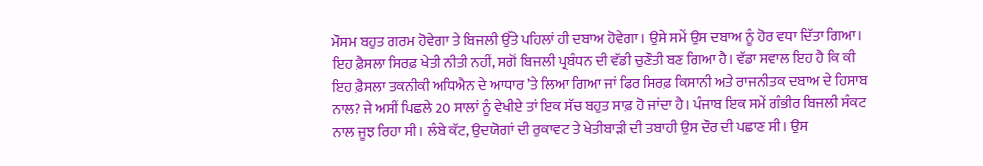ਮੌਸਮ ਬਹੁਤ ਗਰਮ ਹੋਵੇਗਾ ਤੇ ਬਿਜਲੀ ਉੱਤੇ ਪਹਿਲਾਂ ਹੀ ਦਬਾਅ ਹੋਵੇਗਾ। ਉਸੇ ਸਮੇਂ ਉਸ ਦਬਾਅ ਨੂੰ ਹੋਰ ਵਧਾ ਦਿੱਤਾ ਗਿਆ। ਇਹ ਫ਼ੈਸਲਾ ਸਿਰਫ਼ ਖੇਤੀ ਨੀਤੀ ਨਹੀਂ, ਸਗੋਂ ਬਿਜਲੀ ਪ੍ਰਬੰਧਨ ਦੀ ਵੱਡੀ ਚੁਣੌਤੀ ਬਣ ਗਿਆ ਹੈ। ਵੱਡਾ ਸਵਾਲ ਇਹ ਹੈ ਕਿ ਕੀ ਇਹ ਫ਼ੈਸਲਾ ਤਕਨੀਕੀ ਅਧਿਐਨ ਦੇ ਆਧਾਰ ’ਤੇ ਲਿਆ ਗਿਆ ਜਾਂ ਫਿਰ ਸਿਰਫ਼ ਕਿਸਾਨੀ ਅਤੇ ਰਾਜਨੀਤਕ ਦਬਾਅ ਦੇ ਹਿਸਾਬ ਨਾਲ? ਜੇ ਅਸੀਂ ਪਿਛਲੇ 20 ਸਾਲਾਂ ਨੂੰ ਵੇਖੀਏ ਤਾਂ ਇਕ ਸੱਚ ਬਹੁਤ ਸਾਫ਼ ਹੋ ਜਾਂਦਾ ਹੈ। ਪੰਜਾਬ ਇਕ ਸਮੇਂ ਗੰਭੀਰ ਬਿਜਲੀ ਸੰਕਟ ਨਾਲ ਜੂਝ ਰਿਹਾ ਸੀ। ਲੰਬੇ ਕੱਟ, ਉਦਯੋਗਾਂ ਦੀ ਰੁਕਾਵਟ ਤੇ ਖੇਤੀਬਾੜੀ ਦੀ ਤਬਾਹੀ ਉਸ ਦੌਰ ਦੀ ਪਛਾਣ ਸੀ। ਉਸ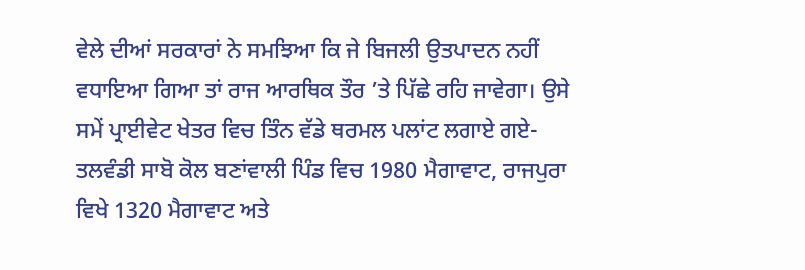ਵੇਲੇ ਦੀਆਂ ਸਰਕਾਰਾਂ ਨੇ ਸਮਝਿਆ ਕਿ ਜੇ ਬਿਜਲੀ ਉਤਪਾਦਨ ਨਹੀਂ ਵਧਾਇਆ ਗਿਆ ਤਾਂ ਰਾਜ ਆਰਥਿਕ ਤੌਰ ’ਤੇ ਪਿੱਛੇ ਰਹਿ ਜਾਵੇਗਾ। ਉਸੇ ਸਮੇਂ ਪ੍ਰਾਈਵੇਟ ਖੇਤਰ ਵਿਚ ਤਿੰਨ ਵੱਡੇ ਥਰਮਲ ਪਲਾਂਟ ਲਗਾਏ ਗਏ-ਤਲਵੰਡੀ ਸਾਬੋ ਕੋਲ ਬਣਾਂਵਾਲੀ ਪਿੰਡ ਵਿਚ 1980 ਮੈਗਾਵਾਟ, ਰਾਜਪੁਰਾ ਵਿਖੇ 1320 ਮੈਗਾਵਾਟ ਅਤੇ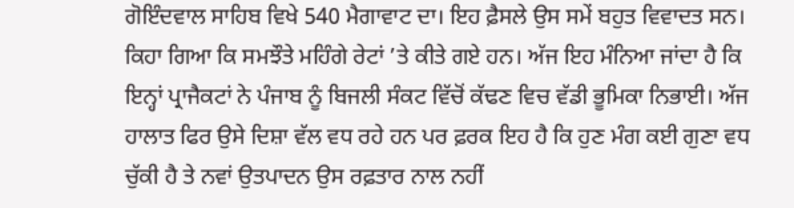ਗੋਇੰਦਵਾਲ ਸਾਹਿਬ ਵਿਖੇ 540 ਮੈਗਾਵਾਟ ਦਾ। ਇਹ ਫ਼ੈਸਲੇ ਉਸ ਸਮੇਂ ਬਹੁਤ ਵਿਵਾਦਤ ਸਨ। ਕਿਹਾ ਗਿਆ ਕਿ ਸਮਝੌਤੇ ਮਹਿੰਗੇ ਰੇਟਾਂ ’ਤੇ ਕੀਤੇ ਗਏ ਹਨ। ਅੱਜ ਇਹ ਮੰਨਿਆ ਜਾਂਦਾ ਹੈ ਕਿ ਇਨ੍ਹਾਂ ਪ੍ਰਾਜੈਕਟਾਂ ਨੇ ਪੰਜਾਬ ਨੂੰ ਬਿਜਲੀ ਸੰਕਟ ਵਿੱਚੋਂ ਕੱਢਣ ਵਿਚ ਵੱਡੀ ਭੂਮਿਕਾ ਨਿਭਾਈ। ਅੱਜ ਹਾਲਾਤ ਫਿਰ ਉਸੇ ਦਿਸ਼ਾ ਵੱਲ ਵਧ ਰਹੇ ਹਨ ਪਰ ਫ਼ਰਕ ਇਹ ਹੈ ਕਿ ਹੁਣ ਮੰਗ ਕਈ ਗੁਣਾ ਵਧ ਚੁੱਕੀ ਹੈ ਤੇ ਨਵਾਂ ਉਤਪਾਦਨ ਉਸ ਰਫ਼ਤਾਰ ਨਾਲ ਨਹੀਂ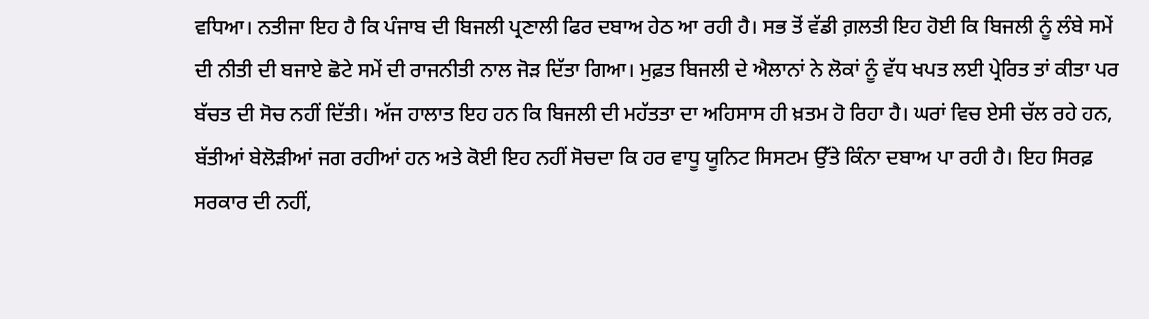ਵਧਿਆ। ਨਤੀਜਾ ਇਹ ਹੈ ਕਿ ਪੰਜਾਬ ਦੀ ਬਿਜਲੀ ਪ੍ਰਣਾਲੀ ਫਿਰ ਦਬਾਅ ਹੇਠ ਆ ਰਹੀ ਹੈ। ਸਭ ਤੋਂ ਵੱਡੀ ਗ਼ਲਤੀ ਇਹ ਹੋਈ ਕਿ ਬਿਜਲੀ ਨੂੰ ਲੰਬੇ ਸਮੇਂ ਦੀ ਨੀਤੀ ਦੀ ਬਜਾਏ ਛੋਟੇ ਸਮੇਂ ਦੀ ਰਾਜਨੀਤੀ ਨਾਲ ਜੋੜ ਦਿੱਤਾ ਗਿਆ। ਮੁਫ਼ਤ ਬਿਜਲੀ ਦੇ ਐਲਾਨਾਂ ਨੇ ਲੋਕਾਂ ਨੂੰ ਵੱਧ ਖਪਤ ਲਈ ਪ੍ਰੇਰਿਤ ਤਾਂ ਕੀਤਾ ਪਰ ਬੱਚਤ ਦੀ ਸੋਚ ਨਹੀਂ ਦਿੱਤੀ। ਅੱਜ ਹਾਲਾਤ ਇਹ ਹਨ ਕਿ ਬਿਜਲੀ ਦੀ ਮਹੱਤਤਾ ਦਾ ਅਹਿਸਾਸ ਹੀ ਖ਼ਤਮ ਹੋ ਰਿਹਾ ਹੈ। ਘਰਾਂ ਵਿਚ ਏਸੀ ਚੱਲ ਰਹੇ ਹਨ, ਬੱਤੀਆਂ ਬੇਲੋੜੀਆਂ ਜਗ ਰਹੀਆਂ ਹਨ ਅਤੇ ਕੋਈ ਇਹ ਨਹੀਂ ਸੋਚਦਾ ਕਿ ਹਰ ਵਾਧੂ ਯੂਨਿਟ ਸਿਸਟਮ ਉੱਤੇ ਕਿੰਨਾ ਦਬਾਅ ਪਾ ਰਹੀ ਹੈ। ਇਹ ਸਿਰਫ਼ ਸਰਕਾਰ ਦੀ ਨਹੀਂ,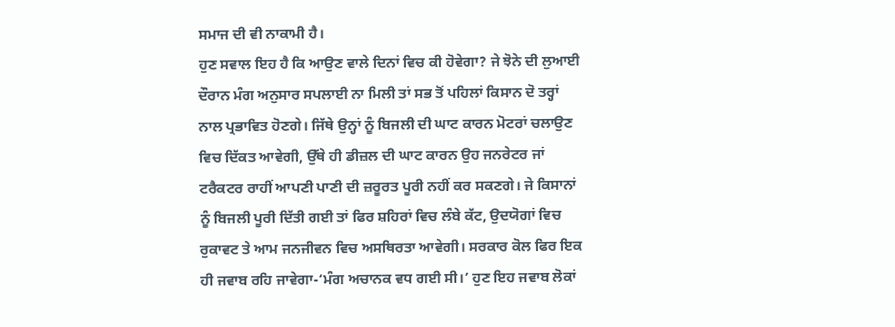ਸਮਾਜ ਦੀ ਵੀ ਨਾਕਾਮੀ ਹੈ।
ਹੁਣ ਸਵਾਲ ਇਹ ਹੈ ਕਿ ਆਉਣ ਵਾਲੇ ਦਿਨਾਂ ਵਿਚ ਕੀ ਹੋਵੇਗਾ? ਜੇ ਝੋਨੇ ਦੀ ਲੁਆਈ ਦੌਰਾਨ ਮੰਗ ਅਨੁਸਾਰ ਸਪਲਾਈ ਨਾ ਮਿਲੀ ਤਾਂ ਸਭ ਤੋਂ ਪਹਿਲਾਂ ਕਿਸਾਨ ਦੋ ਤਰ੍ਹਾਂ ਨਾਲ ਪ੍ਰਭਾਵਿਤ ਹੋਣਗੇ। ਜਿੱਥੇ ਉਨ੍ਹਾਂ ਨੂੰ ਬਿਜਲੀ ਦੀ ਘਾਟ ਕਾਰਨ ਮੋਟਰਾਂ ਚਲਾਉਣ ਵਿਚ ਦਿੱਕਤ ਆਵੇਗੀ, ਉੱਥੇ ਹੀ ਡੀਜ਼ਲ ਦੀ ਘਾਟ ਕਾਰਨ ਉਹ ਜਨਰੇਟਰ ਜਾਂ ਟਰੈਕਟਰ ਰਾਹੀਂ ਆਪਣੀ ਪਾਣੀ ਦੀ ਜ਼ਰੂਰਤ ਪੂਰੀ ਨਹੀਂ ਕਰ ਸਕਣਗੇ। ਜੇ ਕਿਸਾਨਾਂ ਨੂੰ ਬਿਜਲੀ ਪੂਰੀ ਦਿੱਤੀ ਗਈ ਤਾਂ ਫਿਰ ਸ਼ਹਿਰਾਂ ਵਿਚ ਲੰਬੇ ਕੱਟ, ਉਦਯੋਗਾਂ ਵਿਚ ਰੁਕਾਵਟ ਤੇ ਆਮ ਜਨਜੀਵਨ ਵਿਚ ਅਸਥਿਰਤਾ ਆਵੇਗੀ। ਸਰਕਾਰ ਕੋਲ ਫਿਰ ਇਕ ਹੀ ਜਵਾਬ ਰਹਿ ਜਾਵੇਗਾ-‘ਮੰਗ ਅਚਾਨਕ ਵਧ ਗਈ ਸੀ।’ ਹੁਣ ਇਹ ਜਵਾਬ ਲੋਕਾਂ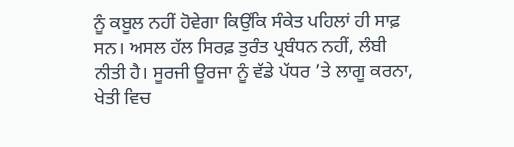ਨੂੰ ਕਬੂਲ ਨਹੀਂ ਹੋਵੇਗਾ ਕਿਉਂਕਿ ਸੰਕੇਤ ਪਹਿਲਾਂ ਹੀ ਸਾਫ਼ ਸਨ। ਅਸਲ ਹੱਲ ਸਿਰਫ਼ ਤੁਰੰਤ ਪ੍ਰਬੰਧਨ ਨਹੀਂ, ਲੰਬੀ ਨੀਤੀ ਹੈ। ਸੂਰਜੀ ਊਰਜਾ ਨੂੰ ਵੱਡੇ ਪੱਧਰ ’ਤੇ ਲਾਗੂ ਕਰਨਾ, ਖੇਤੀ ਵਿਚ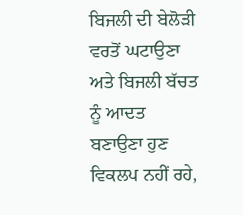ਬਿਜਲੀ ਦੀ ਬੇਲੋੜੀ ਵਰਤੋਂ ਘਟਾਉਣਾ ਅਤੇ ਬਿਜਲੀ ਬੱਚਤ ਨੂੰ ਆਦਤ ਬਣਾਉਣਾ ਹੁਣ ਵਿਕਲਪ ਨਹੀਂ ਰਹੇ,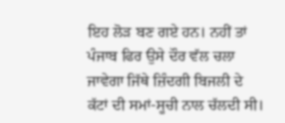ਇਹ ਲੋੜ ਬਣ ਗਏ ਹਨ। ਨਹੀਂ ਤਾਂ ਪੰਜਾਬ ਫਿਰ ਉਸੇ ਦੌਰ ਵੱਲ ਚਲਾ ਜਾਵੇਗਾ ਜਿੱਥੇ ਜ਼ਿੰਦਗੀ ਬਿਜਲੀ ਦੇ ਕੱਟਾਂ ਦੀ ਸਮਾਂ-ਸੂਚੀ ਨਾਲ ਚੱਲਦੀ ਸੀ।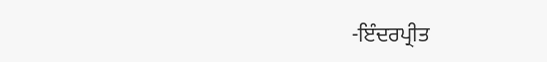-ਇੰਦਰਪ੍ਰੀਤ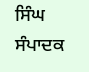ਸਿੰਘ
ਸੰਪਾਦਕ